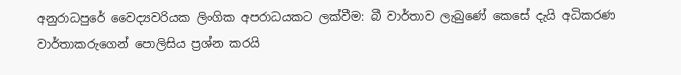අනුරාධපුරේ වෛද්‍යවරියක ලිංගික අපරාධයකට ලක්වීම: බී වාර්තාව ලැබුණේ කෙසේ දැයි අධිකරණ වාර්තාකරුගෙන් පොලිසිය ප්‍රශ්න කරයි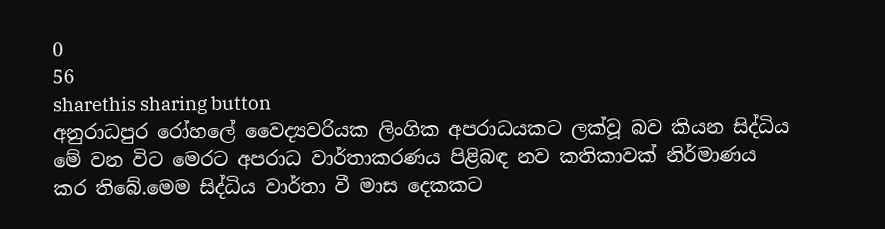0
56
sharethis sharing button
අනුරාධපුර රෝහලේ වෛද්‍යවරියක ලිංගික අපරාධයකට ලක්වූ බව කියන සිද්ධිය මේ වන විට මෙරට අපරාධ වාර්තාකරණය පිළිබඳ නව කතිකාවක් නිර්මාණය කර තිබේ.මෙම සිද්ධිය වාර්තා වී මාස දෙකකට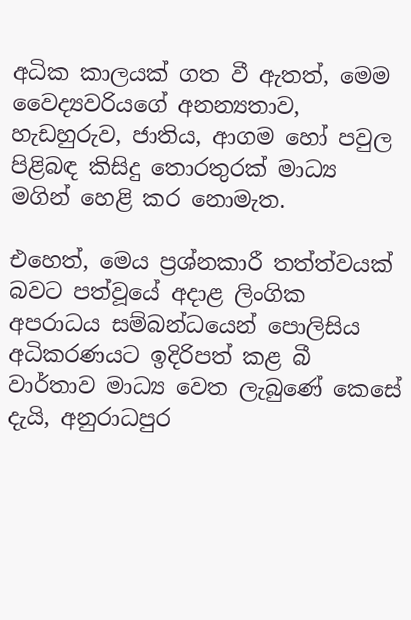අධික කාලයක් ගත වී ඇතත්, මෙම වෛද්‍යවරියගේ අනන්‍යතාව, හැඩහුරුව, ජාතිය, ආගම හෝ පවුල පිළිබඳ කිසිදු තොරතුරක් මාධ්‍ය මගින් හෙළි කර නොමැත.

එහෙත්, මෙය ප්‍රශ්නකාරී තත්ත්වයක් බවට පත්වූයේ අදාළ ලිංගික අපරාධය සම්බන්ධයෙන් පොලිසිය අධිකරණයට ඉදිරිපත් කළ බී වාර්තාව මාධ්‍ය වෙත ලැබුණේ කෙසේ දැයි, අනුරාධපුර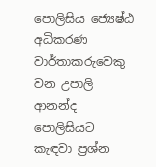පොලිසිය ජ්‍යෙෂ්ඨ අධිකරණ වාර්තාකරුවෙකු වන උපාලි ආනන්ද පොලිසියට කැඳවා ප්‍රශ්න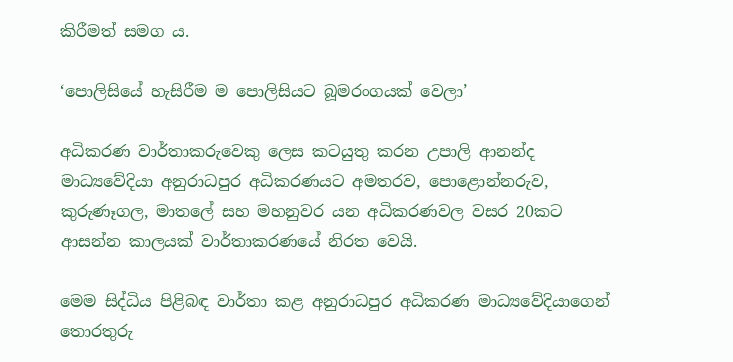කිරීමත් සමග ය.

‘පොලිසියේ හැසිරීම ම පොලිසියට බූමරංගයක් වෙලා’

අධිකරණ වාර්තාකරුවෙකු ලෙස කටයුතු කරන උපාලි ආනන්ද මාධ්‍යවේදියා අනුරාධපුර අධිකරණයට අමතරව, පොළොන්නරුව, කුරුණෑගල, මාතලේ සහ මහනුවර යන අධිකරණවල වසර 20කට ආසන්න කාලයක් වාර්තාකරණයේ නිරත වෙයි.

මෙම සිද්ධිය පිළිබඳ වාර්තා කළ අනුරාධපුර අධිකරණ මාධ්‍යවේදියාගෙන් තොරතුරු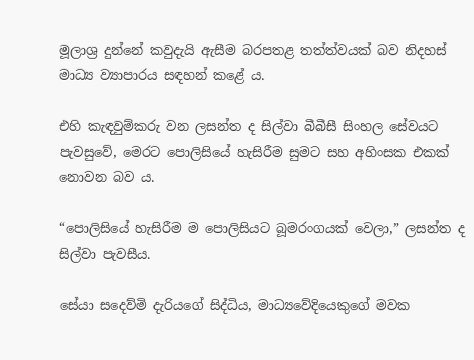මූලාශ්‍ර දුන්නේ කවුදැයි ඇසීම බරපතළ තත්ත්වයක් බව නිදහස් මාධ්‍ය ව්‍යාපාරය සඳහන් කළේ ය.

එහි කැඳවුම්කරු වන ලසන්ත ද සිල්වා බීබීසී සිංහල සේවයට පැවසුවේ, මෙරට පොලිසියේ හැසිරීම සුමට සහ අහිංසක එකක් නොවන බව ය.

“පොලිසියේ හැසිරීම ම පොලිසියට බූමරංගයක් වෙලා,” ලසන්ත ද සිල්වා පැවසීය.

සේයා සදෙව්මි දැරියගේ සිද්ධිය, මාධ්‍යවේදියෙකුගේ මවක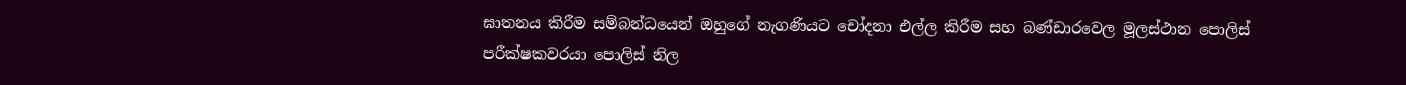ඝාතනය කිරීම සම්බන්ධයෙන් ඔහුගේ නැගණියට චෝදනා එල්ල කිරීම සහ බණ්ඩාරවෙල මූලස්ථාන පොලිස් පරීක්ෂකවරයා පොලිස් නිල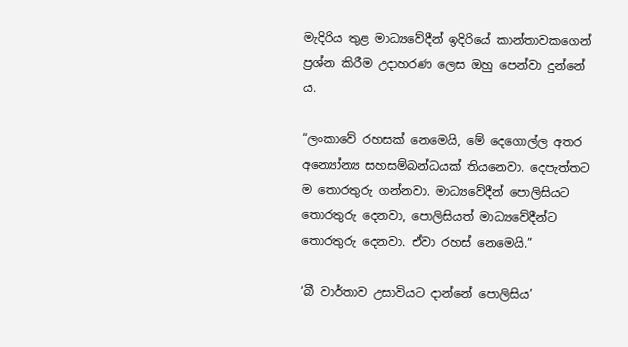මැදිරිය තුළ මාධ්‍යවේදීන් ඉදිරියේ කාන්තාවකගෙන් ප්‍රශ්න කිරීම උදාහරණ ලෙස ඔහු පෙන්වා දුන්නේ ය.

“ලංකාවේ රහසක් නෙමෙයි, මේ දෙගොල්ල අතර අන්‍යෝන්‍ය සහසම්බන්ධයක් තියනෙවා. දෙපැත්තට ම තොරතුරු ගන්නවා. මාධ්‍යවේදීන් පොලිසියට තොරතුරු දෙනවා, පොලිසියත් මාධ්‍යවේදීන්ට තොරතුරු දෙනවා. ඒවා රහස් නෙමෙයි.”

‘බී වාර්තාව උසාවියට දාන්නේ පොලිසිය’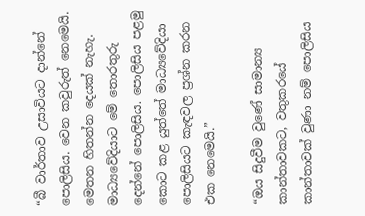“බී වාර්තාව උසාවියට දාන්නේ පොලිසිය. වෙන කවුරුත් නෙමෙයි. මෙතන හිතන්න දෙයක් නැහැ. මාධ්‍යවේදියාට මේ තොරතුරු දෙන්නේ පොලිසිය. පොලිසිය පළමු කොට කළ යුත්තේ මාධ්‍යවේදියා පොලිසියට කැඳවල ප්‍රශ්න කරන එක නෙමෙයි.”

“ඔය සිදුවීම වුණේ සාමාන්‍ය කාන්තාවකට, වතුකරයේ කාන්තාවක් වුණා නම් පොලිසිය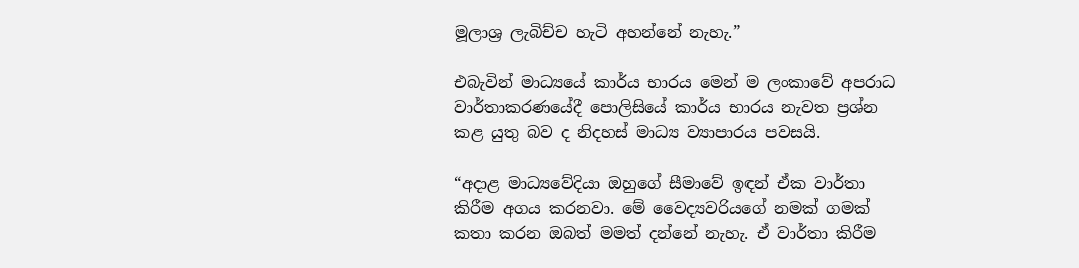මූලාශ්‍ර ලැබිච්ච හැටි අහන්නේ නැහැ.”

එබැවින් මාධ්‍යයේ කාර්ය භාරය මෙන් ම ලංකාවේ අපරාධ වාර්තාකරණයේදී පොලිසියේ කාර්ය භාරය නැවත ප්‍රශ්න කළ යුතු බව ද නිදහස් මාධ්‍ය ව්‍යාපාරය පවසයි.

“අදාළ මාධ්‍යවේදියා ඔහුගේ සීමාවේ ඉඳන් ඒක වාර්තා කිරීම අගය කරනවා. මේ වෛද්‍යවරියගේ නමක් ගමක් කතා කරන ඔබත් මමත් දන්නේ නැහැ. ඒ වාර්තා කිරීම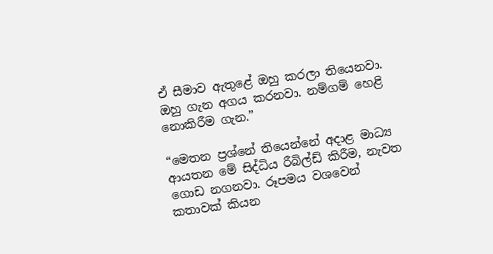ඒ සීමාව ඇතුළේ ඔහු කරලා තියෙනවා. ඔහු ගැන අගය කරනවා. නම්ගම් හෙළි නොකිරීම ගැන.”

“මෙතන ප්‍රශ්නේ තියෙන්නේ අදාළ මාධ්‍ය ආයතන මේ සිද්ධිය රීබිල්ඩ් කිරීම, නැවත ගොඩ නගනවා. රූපමය වශවෙන් කතාවක් කියන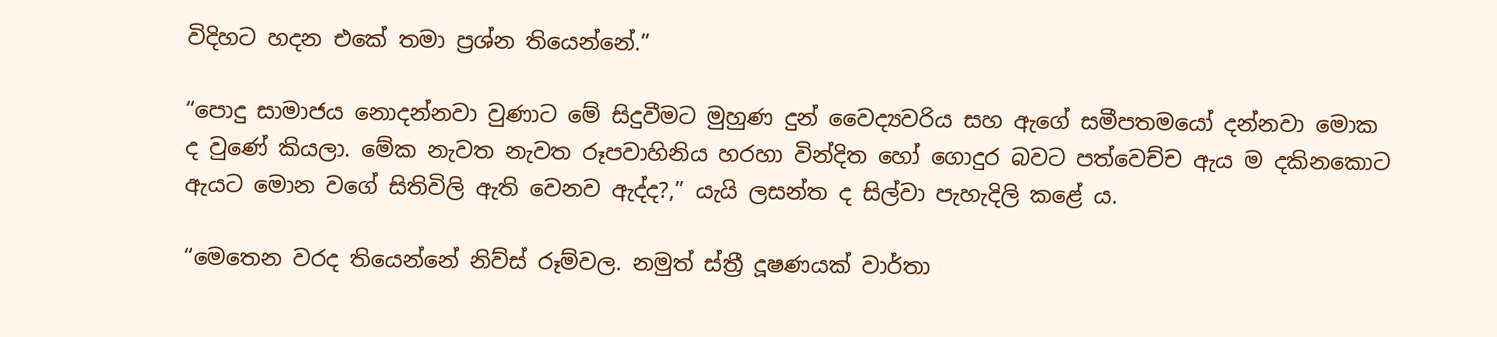විදිහට හදන එකේ තමා ප්‍රශ්න තියෙන්නේ.”

“පොදු සාමාජය නොදන්නවා වුණාට මේ සිදුවීමට මුහුණ දුන් වෛද්‍යවරිය සහ ඇගේ සමීපතමයෝ දන්නවා මොක ද වුණේ කියලා. මේක නැවත නැවත රූපවාහිනිය හරහා වින්දිත හෝ ගොදුර බවට පත්වෙච්ච ඇය ම දකිනකොට ඇයට මොන වගේ සිතිවිලි ඇති වෙනව ඇද්ද?,” යැයි ලසන්ත ද සිල්වා පැහැදිලි කළේ ය.

“මෙතෙන වරද තියෙන්නේ නිව්ස් රූම්වල. නමුත් ස්ත්‍රී දූෂණයක් වාර්තා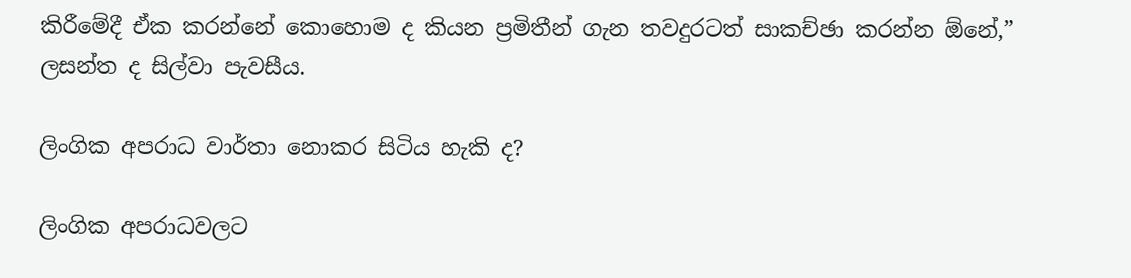කිරීමේදී ඒක කරන්නේ කොහොම ද කියන ප්‍රමිතීන් ගැන තවදුරටත් සාකච්ඡා කරන්න ඕනේ,” ලසන්ත ද සිල්වා පැවසීය.

ලිංගික අපරාධ වාර්තා නොකර සිටිය හැකි ද?

ලිංගික අපරාධවලට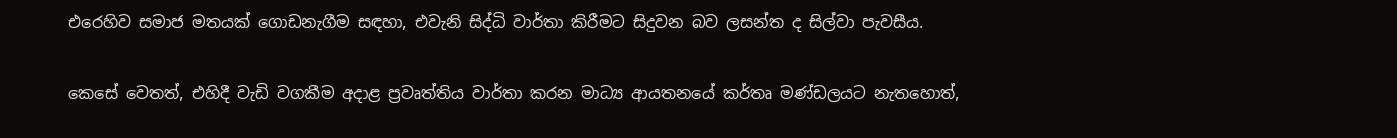එරෙහිව සමාජ මතයක් ගොඩනැගීම සඳහා, එවැනි සිද්ධි වාර්තා කිරීමට සිදුවන බව ලසන්ත ද සිල්වා පැවසීය.

කෙසේ වෙතත්, එහිදී වැඩි වගකීම අදාළ ප්‍රවෘත්තිය වාර්තා කරන මාධ්‍ය ආයතනයේ කර්තෘ මණ්ඩලයට නැතහොත්,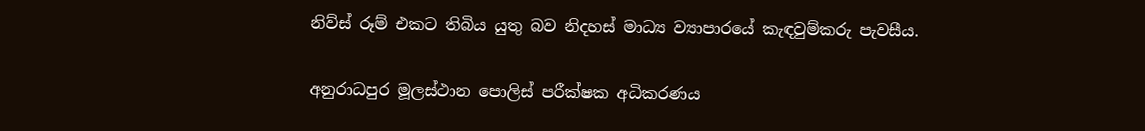නිව්ස් රූම් එකට තිබිය යුතු බව නිදහස් මාධ්‍ය ව්‍යාපාරයේ කැඳවුම්කරු පැවසීය.

අනුරාධපුර මූලස්ථාන පොලිස් පරීක්ෂක අධිකරණය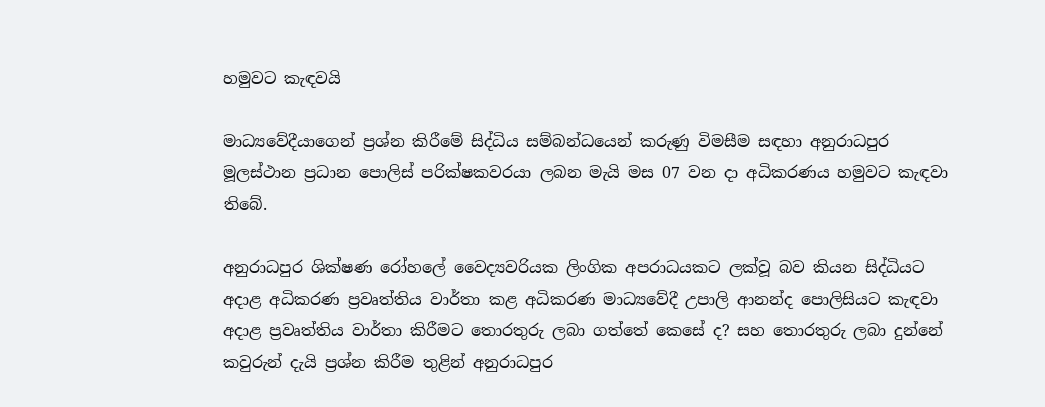හමුවට කැඳවයි

මාධ්‍යවේදීයාගෙන් ප්‍රශ්න කිරීමේ සිද්ධිය සම්බන්ධයෙන් කරුණු විමසීම සඳහා අනුරාධපුර මූලස්ථාන ප්‍රධාන පොලිස් පරික්ෂකවරයා ලබන මැයි මස 07 වන දා අධිකරණය හමුවට කැඳවා තිබේ.

අනුරාධපුර ශික්ෂණ රෝහලේ වෛද්‍යවරියක ලිංගික අපරාධයකට ලක්වූ බව කියන සිද්ධියට අදාළ අධිකරණ ප්‍රවෘත්තිය වාර්තා කළ අධිකරණ මාධ්‍යවේදී උපාලි ආනන්ද පොලිසියට කැඳවා අදාළ ප්‍රවෘත්තිය වාර්තා කිරීමට තොරතුරු ලබා ගත්තේ කෙසේ ද? සහ තොරතුරු ලබා දුන්නේ කවුරුන් දැයි ප්‍රශ්න කිරීම තුළින් අනුරාධපුර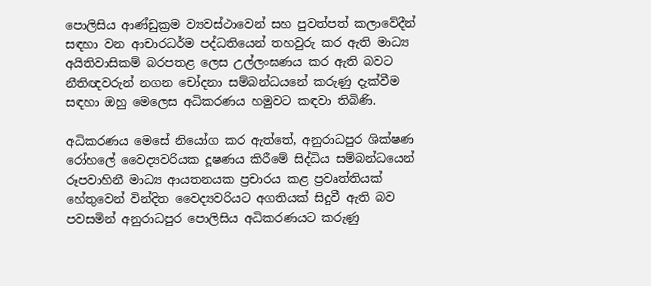පොලිසිය ආණ්ඩුක්‍රම ව්‍යවස්ථාවෙන් සහ පුවත්පත් කලාවේදීන් සඳහා වන ආචාරධර්ම පද්ධතියෙන් තහවුරු කර ඇති මාධ්‍ය අයිතිවාසිකම් බරපතළ ලෙස උල්ලංඝණය කර ඇති බවට නීතිඥවරුන් නගන චෝදනා සම්බන්ධයනේ කරුණු දැක්වීම සඳහා ඔහු මෙලෙස අධිකරණය හමුවට කඳවා තිබිණි.

අධිකරණය මෙසේ නියෝග කර ඇත්තේ, අනුරාධපුර ශික්ෂණ රෝහලේ වෛද්‍යවරියක දූෂණය කිරීමේ සිද්ධිය සම්බන්ධයෙන් රූපවාහිනී මාධ්‍ය ආයතනයක ප්‍රචාරය කළ ප්‍රවෘත්තියක් හේතුවෙන් වින්දිත වෛද්‍යවරියට අගතියක් සිදුවී ඇති බව පවසමින් අනුරාධපුර පොලිසිය අධිකරණයට කරුණු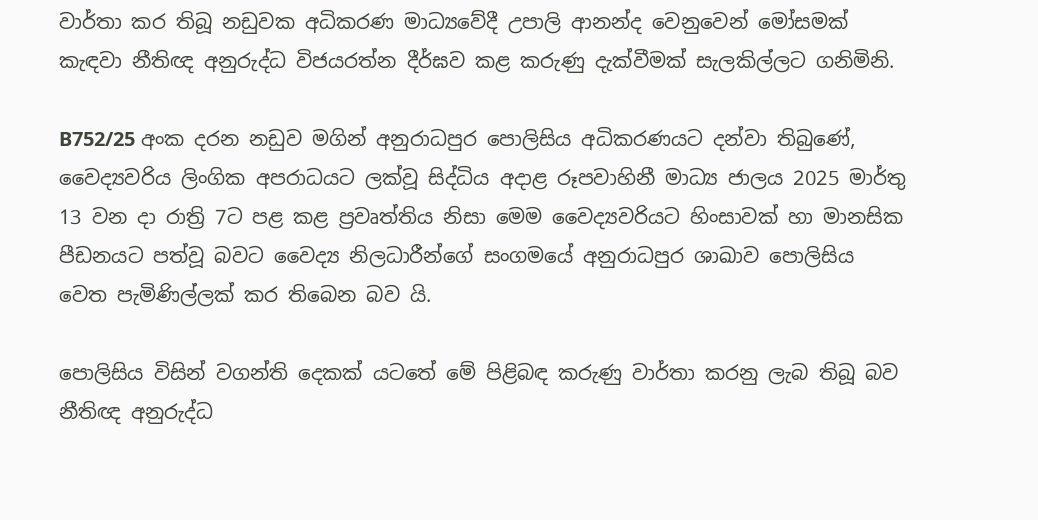වාර්තා කර තිබූ නඩුවක අධිකරණ මාධ්‍යවේදී උපාලි ආනන්ද වෙනුවෙන් මෝසමක් කැඳවා නීතිඥ අනුරුද්ධ විජයරත්න දීර්ඝව කළ කරුණු දැක්වීමක් සැලකිල්ලට ගනිමිනි.

B752/25 අංක දරන නඩුව මගින් අනුරාධපුර පොලිසිය අධිකරණයට දන්වා තිබුණේ, වෛද්‍යවරිය ලිංගික අපරාධයට ලක්වූ සිද්ධිය අදාළ රූපවාහිනී මාධ්‍ය ජාලය 2025 මාර්තු 13 වන දා රාත්‍රි 7ට පළ කළ ප්‍රවෘත්තිය නිසා මෙම වෛද්‍යවරියට හිංසාවක් හා මානසික පීඩනයට පත්වූ බවට වෛද්‍ය නිලධාරීන්ගේ සංගමයේ අනුරාධපුර ශාඛාව පොලිසිය වෙත පැමිණිල්ලක් කර තිබෙන බව යි.

පොලිසිය විසින් වගන්ති දෙකක් යටතේ මේ පිළිබඳ කරුණු වාර්තා කරනු ලැබ තිබූ බව නීතිඥ අනුරුද්ධ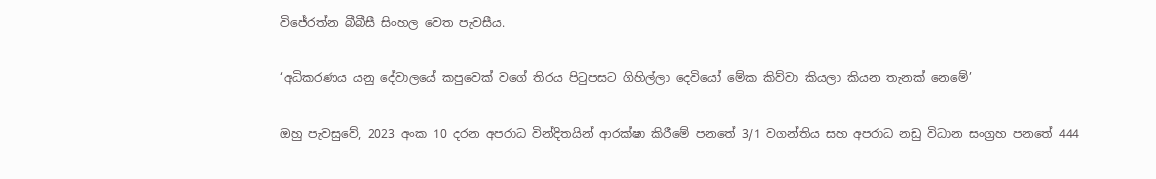විජේරත්න බීබීසී සිංහල වෙත පැවසීය.

‘අධිකරණය යනු දේවාලයේ කපුවෙක් වගේ තිරය පිටුපසට ගිහිල්ලා දෙවියෝ මේක කිව්වා කියලා කියන තැනක් නෙමේ’

ඔහු පැවසුවේ, 2023 අංක 10 දරන අපරාධ වින්දිතයින් ආරක්ෂා කිරීමේ පනතේ 3/1 වගන්තිය සහ අපරාධ නඩු විධාන සංග්‍රහ පනතේ 444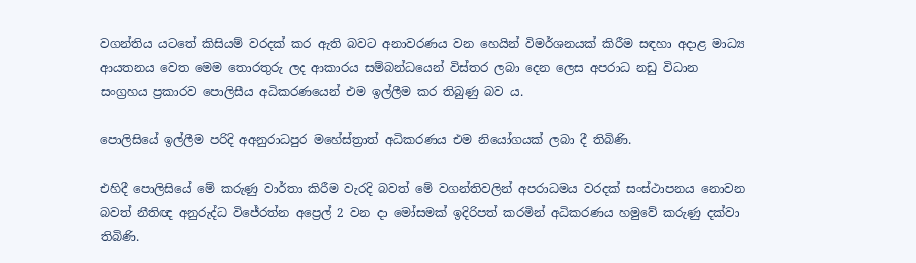වගන්තිය යටතේ කිසියම් වරදක් කර ඇති බවට අනාවරණය වන හෙයින් විමර්ශනයක් කිරීම සඳහා අදාළ මාධ්‍ය ආයතනය වෙත මෙම තොරතුරු ලද ආකාරය සම්බන්ධයෙන් විස්තර ලබා දෙන ලෙස අපරාධ නඩු විධාන සංග්‍රහය ප්‍රකාරව පොලිසීය අධිකරණයෙන් එම ඉල්ලීම කර තිබුණු බව ය.

පොලිසියේ ඉල්ලීම පරිදි අඅනුරාධපුර මහේස්ත්‍රාත් අධිකරණය එම නියෝගයක් ලබා දී තිබිණි.

එහිදී පොලිසියේ මේ කරුණු වාර්තා කිරීම වැරදි බවත් මේ වගන්තිවලින් අපරාධමය වරදක් සංස්ථාපනය නොවන බවත් නීතිඥ අනුරුද්ධ විජේරත්න අප්‍රෙල් 2 වන දා මෝසමක් ඉදිරිපත් කරමින් අධිකරණය හමුවේ කරුණු දක්වා තිබිණි.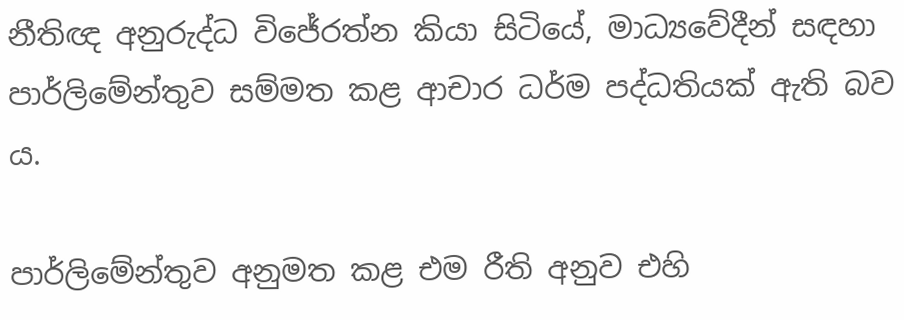නීතිඥ අනුරුද්ධ විජේරත්න කියා සිටියේ, මාධ්‍යවේදීන් සඳහා පාර්ලිමේන්තුව සම්මත කළ ආචාර ධර්ම පද්ධතියක් ඇති බව ය.

පාර්ලිමේන්තුව අනුමත කළ එම රීති අනුව එහි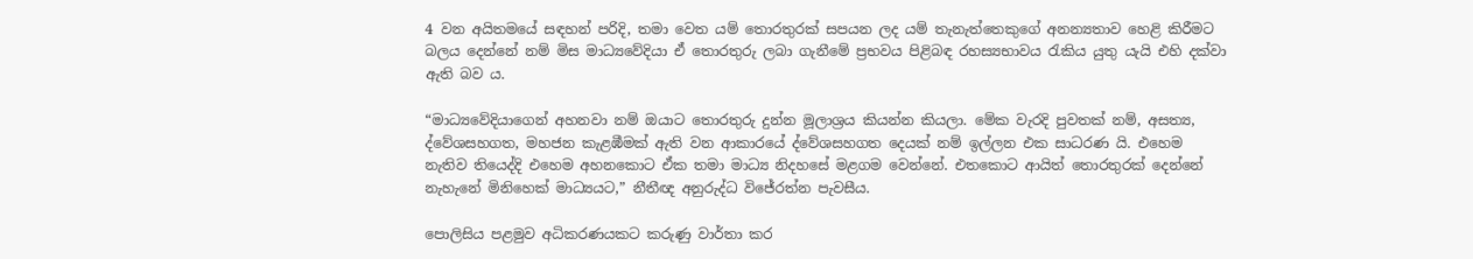4 වන අයිතමයේ සඳහන් පරිදි, තමා වෙත යම් තොරතුරක් සපයන ලද යම් තැනැත්තෙකුගේ අනන්‍යතාව හෙළි කිරීමට බලය දෙන්නේ නම් මිස මාධ්‍යවේදියා ඒ තොරතුරු ලබා ගැනීමේ ප්‍රභවය පිළිබඳ රහස්‍යභාවය රැකිය යුතු යැයි එහි දක්වා ඇති බව ය.

“මාධ්‍යවේදියාගෙන් අහනවා නම් ඔයාට තොරතුරු දුන්න මූලාශ්‍රය කියන්න කියලා. මේක වැරදි පුවතක් නම්, අසත්‍ය, ද්වේශසහගත, මහජන කැළඹීමක් ඇති වන ආකාරයේ ද්වේශසහගත දෙයක් නම් ඉල්ලන එක සාධරණ යි. එහෙම නැතිව තියෙද්දි එහෙම අහනකොට ඒක තමා මාධ්‍ය නිදහසේ මළගම වෙන්නේ. එතකොට ආයිත් තොරතුරක් දෙන්නේ නැහැනේ මිනිහෙක් මාධ්‍යයට,” නීතීඥ අනුරුද්ධ විජේරත්න පැවසීය.

පොලිසිය පළමුව අධිකරණයකට කරුණු වාර්තා කර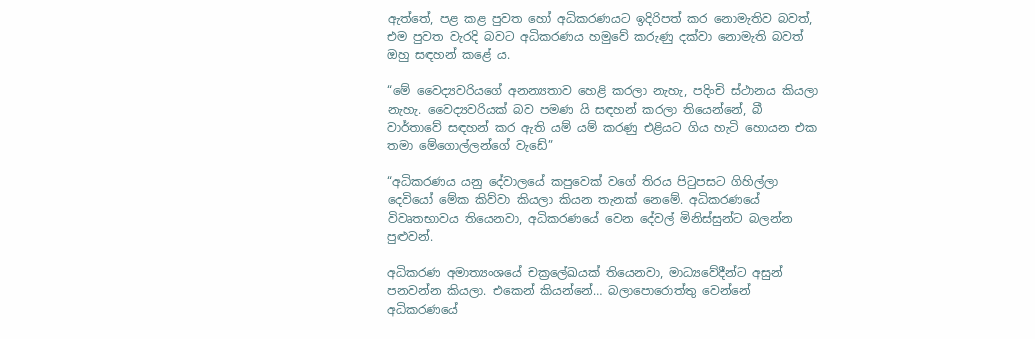ඇත්තේ, පළ කළ පුවත හෝ අධිකරණයට ඉදිරිපත් කර නොමැතිව බවත්, එම පුවත වැරදි බවට අධිකරණය හමුවේ කරුණු දක්වා නොමැති බවත් ඔහු සඳහන් කළේ ය.

“මේ වෛද්‍යවරියගේ අනන්‍යතාව හෙළි කරලා නැහැ, පදිංචි ස්ථානය කියලා නැහැ. වෛද්‍යවරියක් බව පමණ යි සඳහන් කරලා තියෙන්නේ, බී වාර්තාවේ සඳහන් කර ඇති යම් යම් කරණු එළියට ගිය හැටි හොයන එක තමා මේගොල්ලන්ගේ වැඩේ”

“අධිකරණය යනු දේවාලයේ කපුවෙක් වගේ තිරය පිටුපසට ගිහිල්ලා දෙවියෝ මේක කිව්වා කියලා කියන තැනක් නෙමේ. අධිකරණයේ විවෘතභාවය තියෙනවා, අධිකරණයේ වෙන දේවල් මිනිස්සුන්ට බලන්න පුළුවන්.

අධිකරණ අමාත්‍යංශයේ චක්‍රලේඛයක් තියෙනවා, මාධ්‍යවේදීන්ට අසුන් පනවන්න කියලා. එකෙන් කියන්නේ… බලාපොරොත්තු වෙන්නේ අධිකරණයේ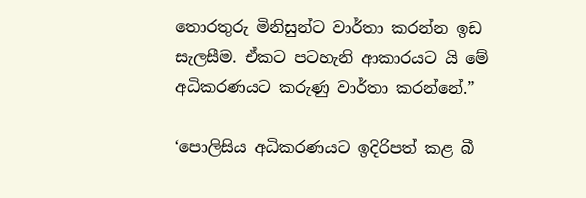තොරතුරු මිනිසුන්ට වාර්තා කරන්න ඉඩ සැලසීම. ඒකට පටහැනි ආකාරයට යි මේ අධිකරණයට කරුණු වාර්තා කරන්නේ.”

‘පොලිසිය අධිකරණයට ඉදිරිපත් කළ බී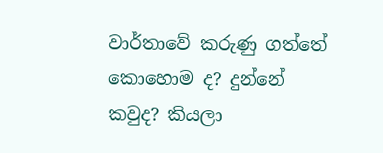වාර්තාවේ කරුණු ගත්තේ කොහොම ද? දුන්නේ කවුද? කියලා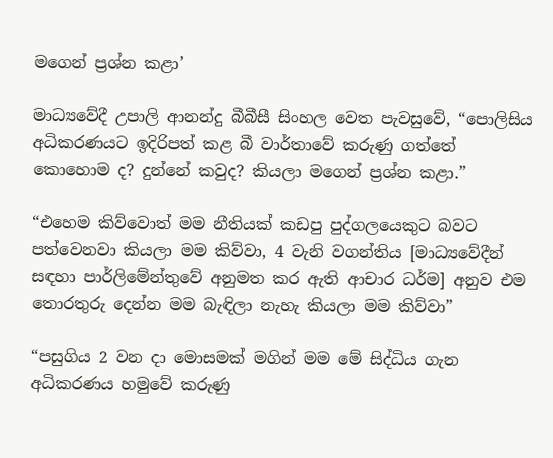මගෙන් ප්‍රශ්න කළා’

මාධ්‍යවේදී උපාලි ආනන්දු බීබීසී සිංහල වෙත පැවසුවේ, “පොලිසිය අධිකරණයට ඉදිරිපත් කළ බී වාර්තාවේ කරුණු ගත්තේ කොහොම ද? දුන්නේ කවුද? කියලා මගෙන් ප්‍රශ්න කළා.”

“එහෙම කිව්වොත් මම නීතියක් කඩපු පුද්ගලයෙකුට බවට පත්වෙනවා කියලා මම කිව්වා, 4 වැනි වගන්තිය [මාධ්‍යවේදීන් සඳහා පාර්ලිමේන්තුවේ අනුමත කර ඇති ආචාර ධර්ම] අනුව එම තොරතුරු දෙන්න මම බැඳිලා නැහැ කියලා මම කිව්වා”

“පසුගිය 2 වන දා මොසමක් මගින් මම මේ සිද්ධිය ගැන අධිකරණය හමුවේ කරුණු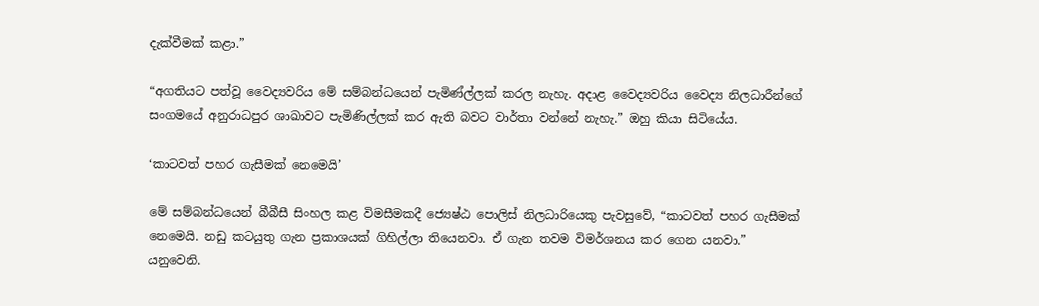දැක්වීමක් කළා.”

“අගතියට පත්වූ වෛද්‍යවරිය මේ සම්බන්ධයෙන් පැමිණ්ල්ලක් කරල නැහැ. අදාළ වෛද්‍යවරිය වෛද්‍ය නිලධාරීන්ගේ සංගමයේ අනුරාධපුර ශාඛාවට පැමිණිල්ලක් කර ඇති බවට වාර්තා වන්නේ නැහැ.” ඔහු කියා සිටියේය.

‘කාටවත් පහර ගැසීමක් නෙමෙයි’

මේ සම්බන්ධයෙන් බීබීසී සිංහල කළ විමසීමකදී ජ්‍යෙෂ්ඨ පොලිස් නිලධාරියෙකු පැවසුවේ, “කාටවත් පහර ගැසීමක් නෙමෙයි. නඩු කටයුතු ගැන ප්‍රකාශයක් ගිහිල්ලා තියෙනවා. ඒ ගැන තවම විමර්ශනය කර ගෙන යනවා.” යනුවෙනි.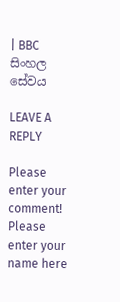| BBC සිංහල සේවය

LEAVE A REPLY

Please enter your comment!
Please enter your name here